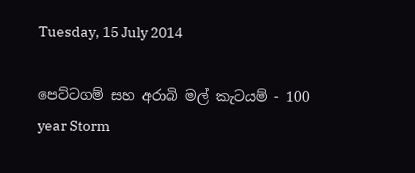Tuesday, 15 July 2014

පෙට්ටගම් සහ අරාබි මල් කැටයම් - 100 year Storm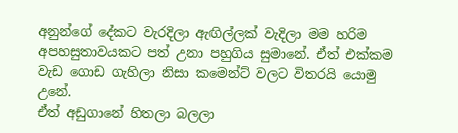අනුන්ගේ දේකට වැරදිලා ඇඟිල්ලක් වැදිලා මම හරිම අපහසුතාවයකට පත් උනා පහුගිය සුමානේ. ඒත් එක්කම වැඩ ගොඩ ගැහිලා නිසා කමෙන්ට් වලට විතරයි යොමු උනේ.
ඒත් අඩුගානේ හිතලා බලලා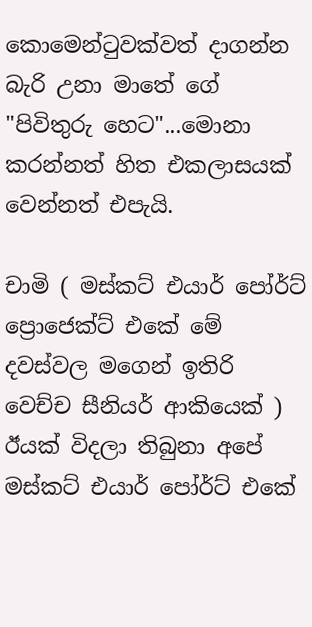කොමෙන්ටුවක්වත් දාගන්න බැරි උනා මාතේ ගේ "පිවිතුරු හෙට"...මොනා කරන්නත් හිත එකලාසයක් වෙන්නත් එපැයි.

චාමි ( මස්කට් එයාර් පෝර්ට් ප්‍රොජෙක්ට් එකේ මේ දවස්වල මගෙන් ඉතිරි වෙච්ච සීනියර් ආකියෙක් ) ඊයක් විදලා තිබුනා අපේ මස්කට් එයාර් පෝර්ට් එකේ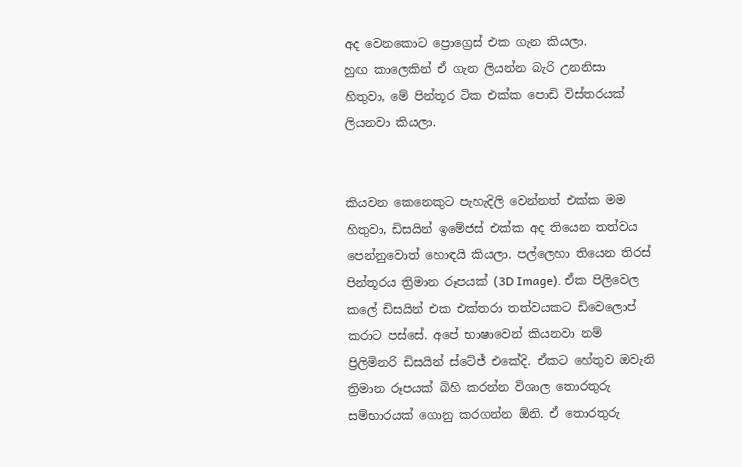අද වෙනකොට ප්‍රොග්‍රෙස් එක ගැන කියලා.
හුඟ කාලෙකින් ඒ ගැන ලියන්න බැරි උනනිසා හිතුවා, මේ පින්තූර ටික එක්ක පොඩි විස්තරයක් ලියනවා කියලා.


කියවන කෙනෙකුට පැහැදිලි වෙන්නත් එක්ක මම හිතුවා, ඩිසයින් ඉමේජස් එක්ක අද තියෙන තත්වය පෙන්නුවොත් හොඳයි කියලා. පල්ලෙහා තියෙන තිරස් පින්තූරය ත්‍රිමාන රූපයක් (3D Image). ඒක පිලිවෙල කලේ ඩිසයින් එක එක්තරා තත්වයකට ඩිවෙලොප් කරාට පස්සේ. අපේ භාෂාවෙන් කියනවා නම් ප්‍රිලිමිනරි ඩිසයින් ස්ටේජ් එකේදි. ඒකට හේතුව ඔවැනි ත්‍රිමාන රූපයක් බිහි කරන්න විශාල තොරතුරු සම්භාරයක් ගොනු කරගන්න ඕනි. ඒ තොරතුරු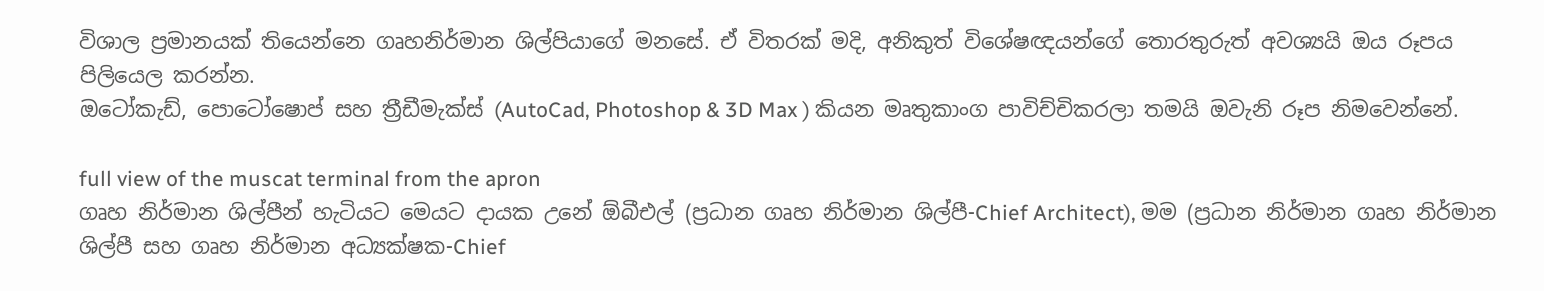විශාල ප්‍රමානයක් තියෙන්නෙ ගෘහනිර්මාන ශිල්පියාගේ මනසේ. ඒ විතරක් මදි, අනිකුත් විශේෂඥයන්ගේ තොරතුරුත් අවශ්‍යයි ඔය රූපය පිලියෙල කරන්න.
ඔටෝකැඩ්, පොටෝෂොප් සහ ත්‍රීඩීමැක්ස් (AutoCad, Photoshop & 3D Max ) කියන මෘතුකාංග පාවිච්චිකරලා තමයි ඔවැනි රූප නිමවෙන්නේ.

full view of the muscat terminal from the apron
ගෘහ නිර්මාන ශිල්පීන් හැටියට මෙයට දායක උනේ ඕබීඑල් (ප්‍රධාන ගෘහ නිර්මාන ශිල්පී-Chief Architect), මම (ප්‍රධාන නිර්මාන ගෘහ නිර්මාන ශිල්පී සහ ගෘහ නිර්මාන අධ්‍යක්ෂක-Chief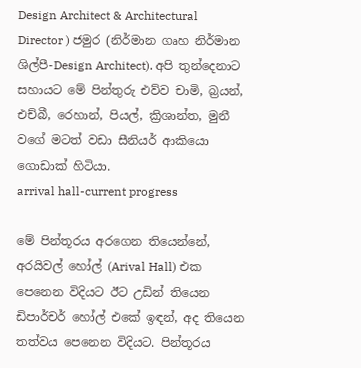Design Architect & Architectural Director ) ජමුර (නිර්මාන ගෘහ නිර්මාන ශිල්පී-Design Architect). අපි තුන්දෙනාට සහායට මේ පින්තුරු එව්ව චාමි, බ්‍රයන්, එච්බී, රෙහාන්, පියල්, ක්‍රිශාන්ත, මුනී වගේ මටත් වඩා සීනියර් ආකියො ගොඩාක් හිටියා.
arrival hall-current progress

මේ පින්තූරය අරගෙන තියෙන්නේ, අරයිවල් හෝල් (Arival Hall) එක පෙනෙන විදියට ඊට උඩින් තියෙන ඩිපාර්චර් හෝල් එකේ ඉඳන්, අද තියෙන තත්වය පෙනෙන විදියට. පින්තූරය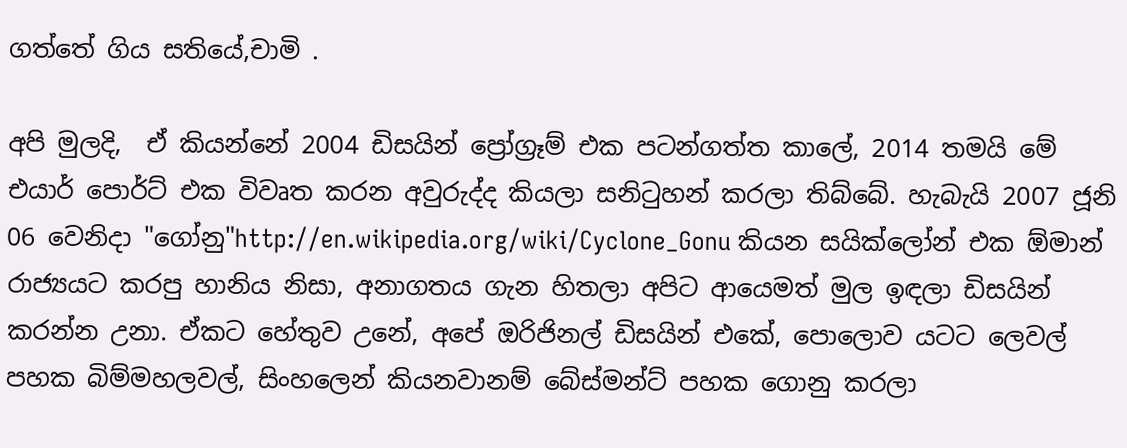ගත්තේ ගිය සතියේ,චාමි .

අපි මුලදි,  ඒ කියන්නේ 2004 ඩිසයින් ප්‍රෝග්‍රෑම් එක පටන්ගත්ත කාලේ, 2014 තමයි මේ එයාර් පොර්ට් එක විවෘත කරන අවුරුද්ද කියලා සනිටුහන් කරලා තිබ්බේ. හැබැයි 2007 ජූනි 06 වෙනිදා "ගෝනු"http://en.wikipedia.org/wiki/Cyclone_Gonu කියන සයික්ලෝන් එක ඕමාන් රාජ්‍යයට කරපු හානිය නිසා, අනාගතය ගැන හිතලා අපිට ආයෙමත් මුල ඉඳලා ඩිසයින් කරන්න උනා. ඒකට හේතුව උනේ, අපේ ඔරිජිනල් ඩිසයින් එකේ, පොලොව යටට ලෙවල් පහක බිම්මහලවල්, සිංහලෙන් කියනවානම් බේස්මන්ට් පහක ගොනු කරලා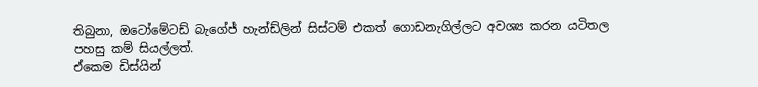තිබුනා, ඔටෝමේටඩ් බැගේජ් හැන්ඩ්ලින් සිස්ටම් එකත් ගොඩනැගිල්ලට අවශ්‍ය කරන යටිතල පහසු කම් සියල්ලත්.
ඒකෙම ඩිස්යින්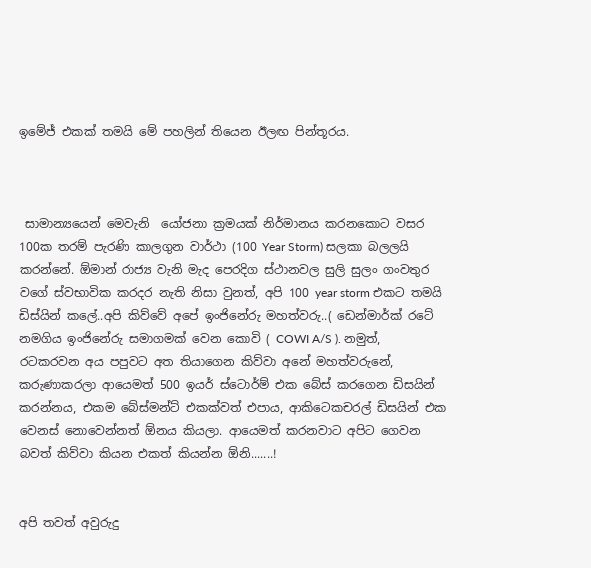ඉමේජ් එකක් තමයි මේ පහලින් තියෙන ඊලඟ පින්තූරය.



 සාමාන්‍යයෙන් මෙවැනි  යෝජනා ක්‍රමයක් නිර්මානය කරනකොට වසර 100ක තරම් පැරණි කාලගුන වාර්ථා (100 Year Storm) සලකා බලලයි කරන්නේ. ඕමාන් රාජ්‍ය වැනි මැද පෙරදිග ස්ථානවල සුලි සුලං ගංවතුර වගේ ස්වභාවික කරදර නැති නිසා වුනත්, අපි 100 year storm එකට තමයි ඩිස්යින් කලේ..අපි කිව්වේ අපේ ඉංජිනේරු මහත්වරු..( ඩෙන්මාර්ක් රටේ නමගිය ඉංජිනේරු සමාගමක් වෙන කොවි ( COWI A/S ). නමුත්, රටකරවන අය පපුවට අත තියාගෙන කිව්වා අනේ මහත්වරුනේ, කරුණාකරලා ආයෙමත් 500 ඉයර් ස්ටොර්ම් එක බේස් කරගෙන ඩිසයින් කරන්නය, එකම බේස්මන්ට් එකක්වත් එපාය, ආකිටෙකචරල් ඩිසයින් එක වෙනස් නොවෙන්නත් ඕනය කියලා. ආයෙමත් කරනවාට අපිට ගෙවන බවත් කිව්වා කියන එකත් කියන්න ඕනි.......!


අපි තවත් අවුරුදු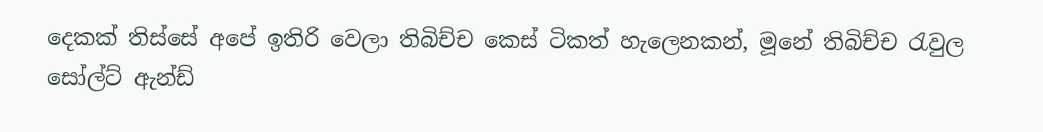දෙකක් තිස්සේ අපේ ඉතිරි වෙලා තිබිච්ච කෙස් ටිකත් හැලෙනකන්, මූනේ තිබිච්ච රැවුල සෝල්ට් ඇන්ඩ්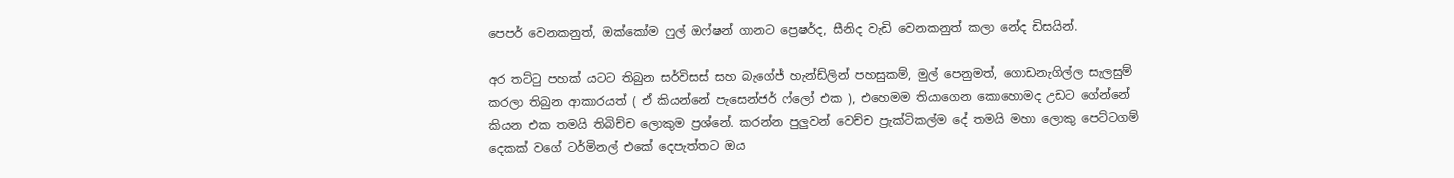පෙපර් වෙනකනුත්, ඔක්කෝම ෆුල් ඔෆ්ෂන් ගානට ප්‍රෙෂර්ද, සීනිද වැඩි වෙනකනුත් කලා නේද ඩිසයින්.

අර තට්ටු පහක් යටට තිබුන සර්විසස් සහ බැගේජ් හැන්ඩ්ලින් පහසුකම්, මුල් පෙනුමත්, ගොඩනැගිල්ල සැලසුම් කරලා තිබුන ආකාරයත් ( ඒ කියන්නේ පැසෙන්ජර් ෆ්ලෝ එක ), එහෙමම තියාගෙන කොහොමද උඩට ගේන්නේ කියන එක තමයි තිබිච්ච ලොකුම ප්‍රශ්නේ. කරන්න පුලුවන් වෙච්ච ප්‍රැක්ටිකල්ම දේ තමයි මහා ලොකු පෙට්ටගම් දෙකක් වගේ ටර්මිනල් එකේ දෙපැත්තට ඔය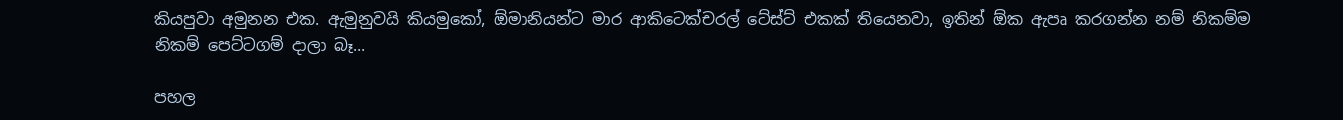කියපුවා අමුනන එක. ඇමුනුවයි කියමුකෝ, ඕමානියන්ට මාර ආකිටෙක්චරල් ටේස්ට් එකක් තියෙනවා, ඉතින් ඕක ඇපෘ කරගන්න නම් නිකම්ම නිකම් පෙට්ටගම් දාලා බෑ...

පහල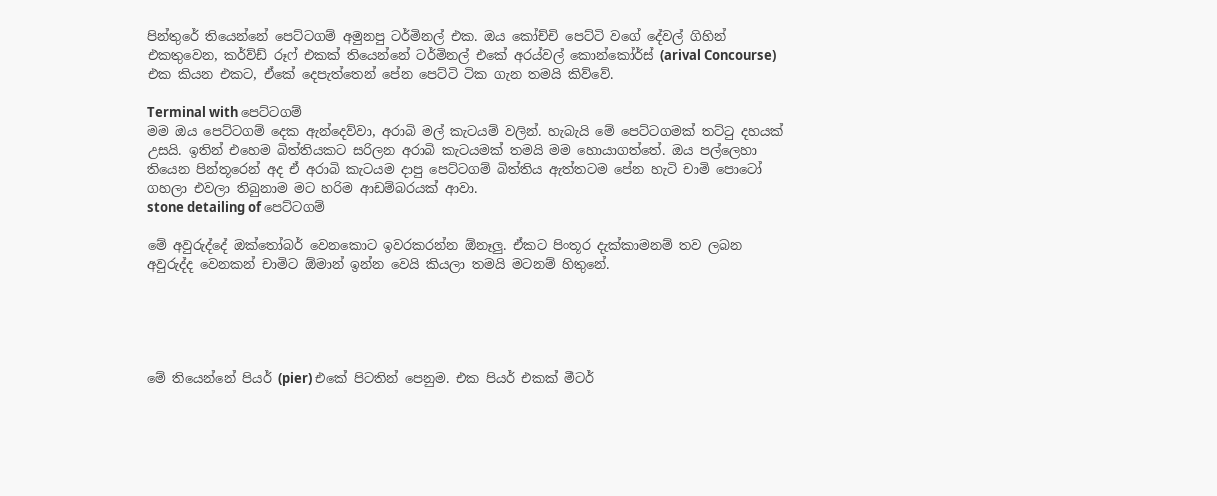පින්තුරේ තියෙන්නේ පෙට්ටගම් අමුනපු ටර්මිනල් එක. ඔය කෝච්චි පෙට්ටි වගේ දේවල් ගිහින් එකතුවෙන, කර්ව්ඩ් රූෆ් එකක් තියෙන්නේ ටර්මිනල් එකේ අරය්වල් කොන්කෝර්ස් (arival Concourse) එක කියන එකට, ඒකේ දෙපැත්තෙන් පේන පෙට්ටි ටික ගැන තමයි කිව්වේ.

Terminal with පෙට්ටගම්
මම ඔය පෙට්ටගම් දෙක ඇන්දෙව්වා, අරාබි මල් කැටයම් වලින්. හැබැයි මේ පෙට්ටගමක් තට්ටු දහයක් උසයි. ඉතින් එහෙම බිත්තියකට සරිලන අරාබි කැටයමක් තමයි මම හොයාගත්තේ. ඔය පල්ලෙහා තියෙන පින්තූරෙන් අද ඒ අරාබි කැටයම දාපු පෙට්ටගම් බිත්තිය ඇත්තටම පේන හැටි චාමි පොටෝ ගහලා එවලා තිබුනාම මට හරිම ආඩම්බරයක් ආවා.
stone detailing of පෙට්ටගම්

මේ අවුරුද්දේ ඔක්තෝබර් වෙනකොට ඉවරකරන්න ඕනෑලු. ඒකට පිංතූර දැක්කාමනම් තව ලබන අවුරුද්ද වෙනකන් චාමිට ඕමාන් ඉන්න වෙයි කියලා තමයි මටනම් හිතුනේ.





මේ තියෙන්නේ පියර් (pier) එකේ පිටතින් පෙනුම. එක පියර් එකක් මීටර්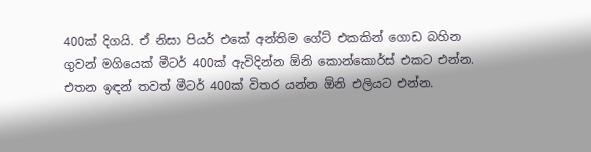400ක් දිගයි. ඒ නිසා පියර් එකේ අන්තිම ගේට් එකකින් ගොඩ බහින ගුවන් මගියෙක් මීටර් 400ක් ඇවිදින්න ඕනි කොන්කොර්ස් එකට එන්න. එතන ඉඳන් තවත් මීටර් 400ක් විතර යන්න ඕනි එලියට එන්න.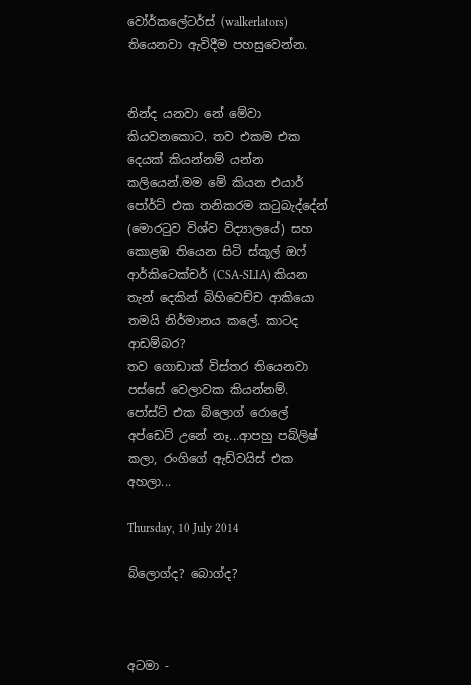වෝර්කලේටර්ස් (walkerlators) තියෙනවා ඇවිදීම පහසුවෙන්න.


නින්ද යනවා නේ මේවා කියවනකොට. තව එකම එක දෙයක් කියන්නම් යන්න කලියෙන්.මම මේ කියන එයාර් පෝර්ට් එක තනිකරම කටුබැද්දේන් (මොරටුව විශ්ව විද්‍යාලයේ) සහ කොළඹ තියෙන සිටි ස්කූල් ඔෆ් ආර්කිටෙක්චර් (CSA-SLIA) කියන තැන් දෙකින් බිහිවෙච්ච ආකියො තමයි නිර්මානය කලේ. කාටද ආඩම්බර?
තව ගොඩාක් විස්තර තියෙනවා පස්සේ වෙලාවක කියන්නම්.
පෝස්ට් එක බ්ලොග් රොලේ අප්ඩෙට් උනේ නෑ...ආපහු පබ්ලිෂ් කලා, රංගිගේ ඇඩ්වයිස් එක අහලා...

Thursday, 10 July 2014

බ්ලොග්ද? බොග්ද?



අටමා -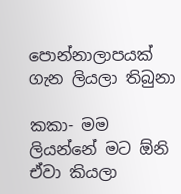පොන්නාලාපයක් ගැන ලියලා තිබුනා

කකා- මම ලියන්නේ මට ඕනි ඒවා කියලා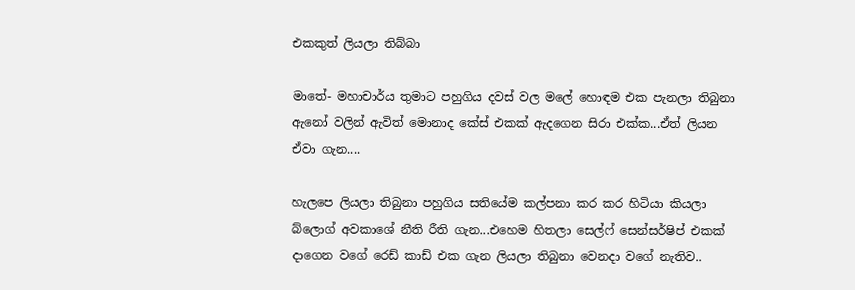එකකුත් ලියලා තිබ්බා

මාතේ- මහාචාර්ය තුමාට පහුගිය දවස් වල මලේ හොඳම එක පැනලා තිබුනා ඇනෝ වලින් ඇවිත් මොනාද කේස් එකක් ඇදගෙන සිරා එක්ක...ඒත් ලියන ඒවා ගැන....

හැලපෙ ලියලා තිබුනා පහුගිය සතියේම කල්පනා කර කර හිටියා කියලා බ්ලොග් අවකාශේ නීති රීති ගැන...එහෙම හිතලා සෙල්ෆ් සෙන්සර්ෂිප් එකක් දාගෙන වගේ රෙඩ් කාඩ් එක ගැන ලියලා තිබුනා වෙනදා වගේ නැතිව..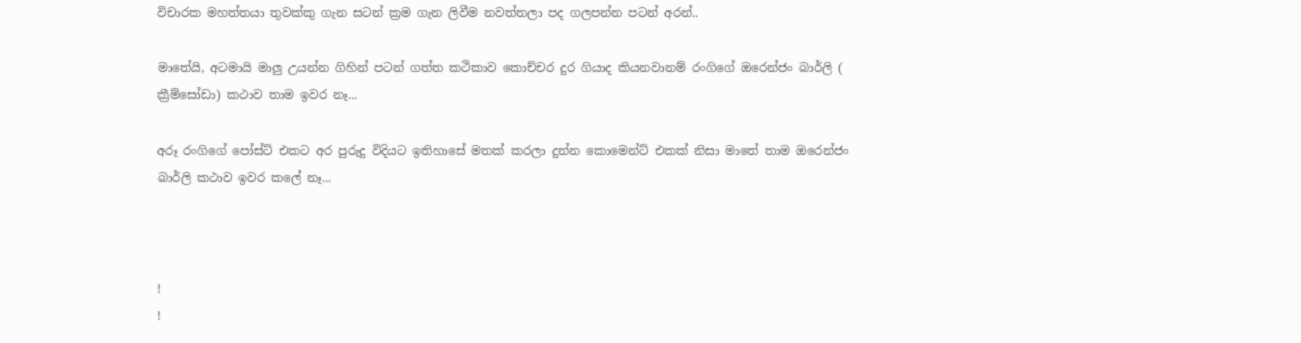විචාරක මහත්තයා තුවක්කු ගැන සටන් ක්‍රම ගැන ලිවීම නවත්තලා පද ගලපන්න පටන් අරන්..

මාතේයි, අටමායි මාලු උයන්න ගිහින් පටන් ගත්ත කථිකාව කොච්චර දුර ගියාද කියනවානම් රංගිගේ ඔරෙන්ජං බාර්ලි ( ක්‍රීම්සෝඩා) කථාව තාම ඉවර නෑ...

අරූ රංගිගේ පෝස්ට් එකට අර පුරුදු විදියට ඉතිහාසේ මතක් කරලා දුන්න කොමෙන්ට් එකක් නිසා මාතේ තාම ඔරෙන්ජං බාර්ලි කථාව ඉවර කලේ නෑ...



!
!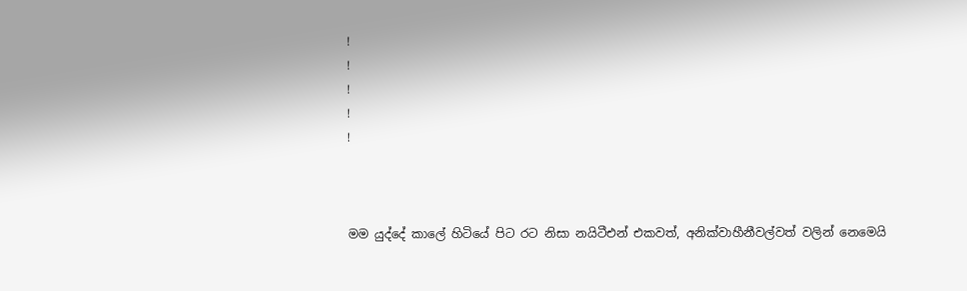!
!
!
!
!



මම යුද්දේ කාලේ හිටියේ පිට රට නිසා නයිටීඑන් එකවත්, අනික්වාහීනීවල්වත් වලින් නෙමෙයි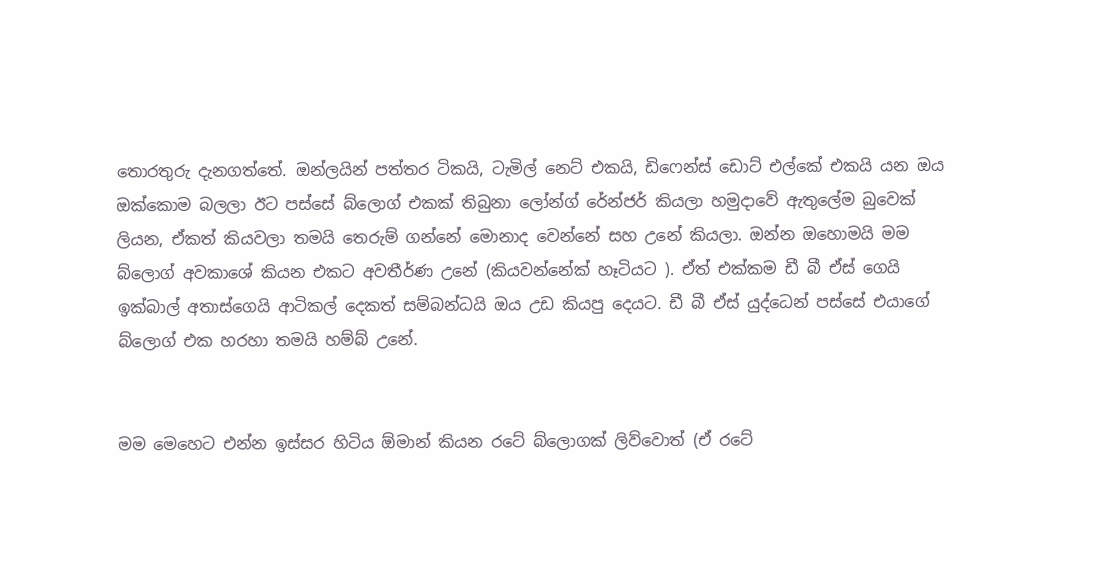තොරතුරු දැනගත්තේ. ඔන්ලයින් පත්තර ටිකයි, ටැමිල් නෙට් එකයි, ඩිෆෙන්ස් ඩොට් එල්කේ එකයි යන ඔය ඔක්කොම බලලා ඊට පස්සේ බ්ලොග් එකක් තිබුනා ලෝන්ග් රේන්ජර් කියලා හමුදාවේ ඇතුලේම බුවෙක් ලියන, ඒකත් කියවලා තමයි තෙරුම් ගන්නේ මොනාද වෙන්නේ සහ උනේ කියලා. ඔන්න ඔහොමයි මම බ්ලොග් අවකාශේ කියන එකට අවතීර්ණ උනේ (කියවන්නේක් හෑටියට ). ඒත් එක්කම ඩී බී ඒස් ගෙයි ඉක්බාල් අතාස්ගෙයි ආටිකල් දෙකත් සම්බන්ධයි ඔය උඩ කියපු දෙයට. ඩී බී ඒස් යුද්ධෙන් පස්සේ එයාගේ බ්ලොග් එක හරහා තමයි හම්බ් උනේ.


මම මෙහෙට එන්න ඉස්සර හිටිය ඕමාන් කියන රටේ බ්ලොගක් ලිව්වොත් (ඒ රටේ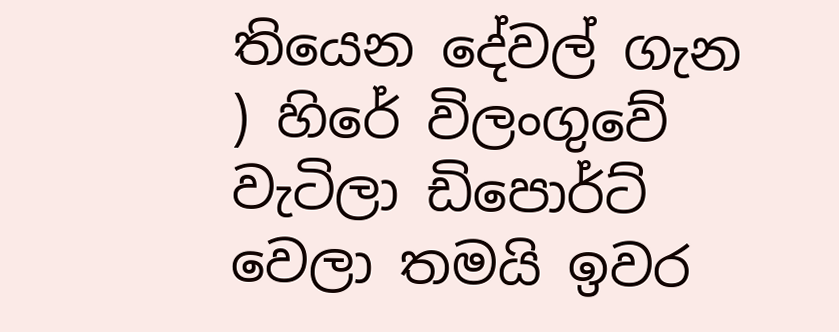තියෙන දේවල් ගැන ) හිරේ විලංගුවේ වැටිලා ඩිපොර්ට් වෙලා තමයි ඉවර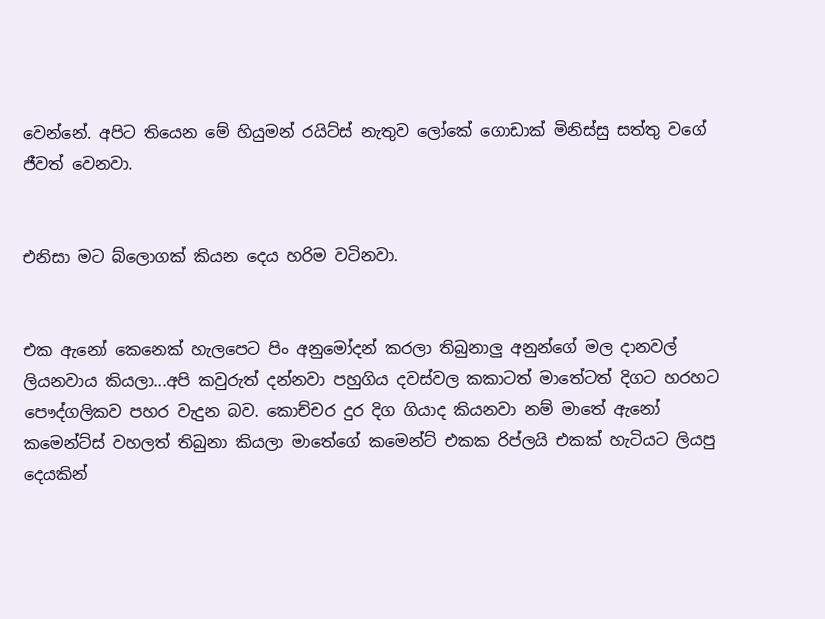වෙන්නේ. අපිට තියෙන මේ හියුමන් රයිට්ස් නැතුව ලෝකේ ගොඩාක් මිනිස්සු සත්තු වගේ ජීවත් වෙනවා.


එනිසා මට බ්ලොගක් කියන දෙය හරිම වටිනවා.


එක ඇනෝ කෙනෙක් හැලපෙට පිං අනුමෝදන් කරලා තිබුනාලු අනුන්ගේ මල දානවල් ලියනවාය කියලා...අපි කවුරුත් දන්නවා පහුගිය දවස්වල කකාටත් මාතේටත් දිගට හරහට පෞද්ගලිකව පහර වැදුන බව. කොච්චර දුර දිග ගියාද කියනවා නම් මාතේ ඇනෝ කමෙන්ට්ස් වහලත් තිබුනා කියලා මාතේගේ කමෙන්ට් එකක රිප්ලයි එකක් හැටියට ලියපු දෙයකින්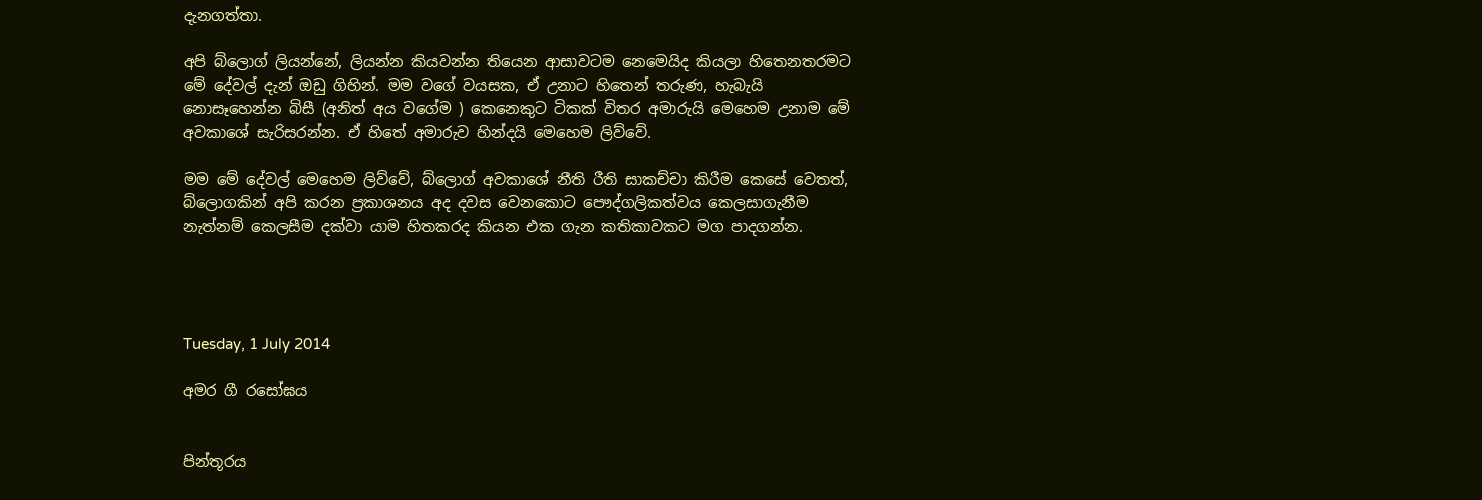දැනගත්තා.

අපි බ්ලොග් ලියන්නේ, ලියන්න කියවන්න තියෙන ආසාවටම නෙමෙයිද කියලා හිතෙනතරමට මේ දේවල් දැන් ඔඩු ගිහින්. මම වගේ වයසක, ඒ උනාට හිතෙන් තරුණ, හැබැයි නොසෑහෙන්න බිසී (අනිත් අය වගේම ) කෙනෙකුට ටිකක් විතර අමාරු‍යි මෙහෙම උනාම මේ අවකාශේ සැරිසරන්න. ඒ හිතේ අමාරුව හින්දයි මෙහෙම ලිව්වේ.

මම මේ දේවල් මෙහෙම ලිව්වේ, බ්ලොග් අවකාශේ නීති රීති සාකච්චා කිරීම කෙසේ වෙතත්, බ්ලොගකින් අපි කරන ප්‍රකාශනය අද දවස වෙනකොට පෞද්ගලිකත්වය කෙලසාගැනීම නැත්නම් කෙලසීම දක්වා යාම හිතකරද කියන එක ගැන කතිකාවකට මග පාදගන්න.




Tuesday, 1 July 2014

අමර ගී රසෝඝය


පින්තූරය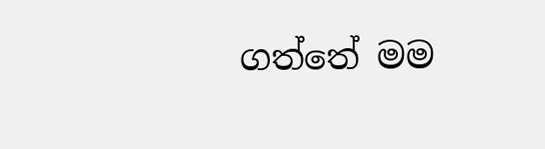ගත්තේ මම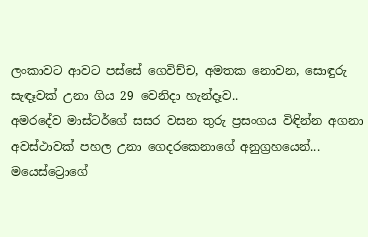ලංකාවට ආවට පස්සේ ගෙවිච්ච, අමතක නොවන, සොඳුරු සැඳෑවක් උනා ගිය 29 වෙනිදා හැන්දෑව..
අමරදේව මාස්ටර්ගේ සසර වසන තුරු ප්‍රසංගය විඳින්න අගනා අවස්ථාවක් පහල උනා ගෙදරකෙනාගේ අනුග්‍රහයෙන්...
මයෙස්ට්‍රොගේ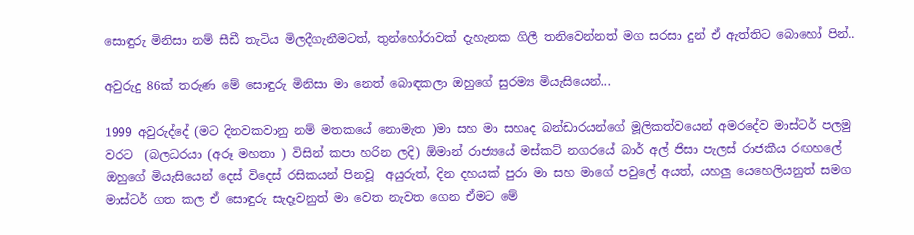සොඳුරු මිනිසා නම් සීඩී තැටිය මිලදීගැනීමටත්, තුන්හෝරාවක් දැහැනක ගිලී තනිවෙන්නත් මග සරසා දුන් ඒ ඇත්තිට බොහෝ පින්..

අවුරුදු 86ක් තරුණ මේ සොඳුරු මිනිසා මා නෙත් බොඳකලා ඔහුගේ සුරම්‍ය මියැසියෙන්...

1999 අවුරුද්දේ (මට දිනවකවානු නම් මතකයේ නොමැත )මා සහ මා සහෘද බන්ඩාරයන්ගේ මූලිකත්වයෙන් අමරදේව මාස්ටර් පලමු වරට  (බලධරයා (අරූ මහතා ) විසින් කපා හරින ලදි) ඕමාන් රාජ්‍යයේ මස්කට් නගරයේ බාර් අල් ජිසා පැලස් රාජකීය රඟහලේ ඔහුගේ මියැසියෙන් දෙස් විදෙස් රසිකයන් පිනවූ  අයුරුත්, දින දහයක් පුරා මා සහ මාගේ පවුලේ අයත්, යහලු යෙහෙලියනුත් සමග මාස්ටර් ගත කල ඒ සොඳුරු සැදෑවනුත් මා වෙත නැවත ගෙන ඒමට මේ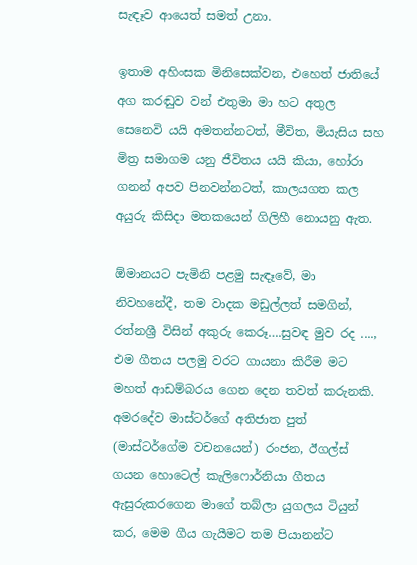සැඳෑව ආයෙත් සමත් උනා.

ඉතාම අහිංසක මිනිසෙක්වන, එහෙත් ජාතියේ අග කරඬුව වන් එතුමා මා හට අතුල සෙනෙවි යයි අමතන්නටත්, මීවිත, මියැසිය සහ මිත්‍ර සමාගම යනු ජීවිතය යයි කියා, හෝරා ගනන් අපව පිනවන්නටත්, කාලයගත කල අයුරු කිසිදා මතකයෙන් ගිලිහී නොයනු ඇත.

ඕමානයට පැමිනි පළමු සැඳෑවේ, මා නිවහනේදී, තම වාදක මඩුල්ලත් සමගින්, රත්නශ්‍රී විසින් අකුරු කෙරූ….සුවඳ මුව රද ...., එම ගීතය පලමු වරට ගායනා කිරීම මට මහත් ආඩම්බරය ගෙන දෙන තවත් කරුනකි. අමරදේව මාස්ටර්ගේ අතිජාත පුත් (මාස්ටර්ගේම වචනයෙන්) රංජන, ඊගල්ස් ගයන හොටෙල් කැලිෆොර්නියා ගීතය ඇසුරුකරගෙන මාගේ තබ්ලා යුගලය ටියුන් කර, මෙම ගීය ගැයීමට තම පියානන්ට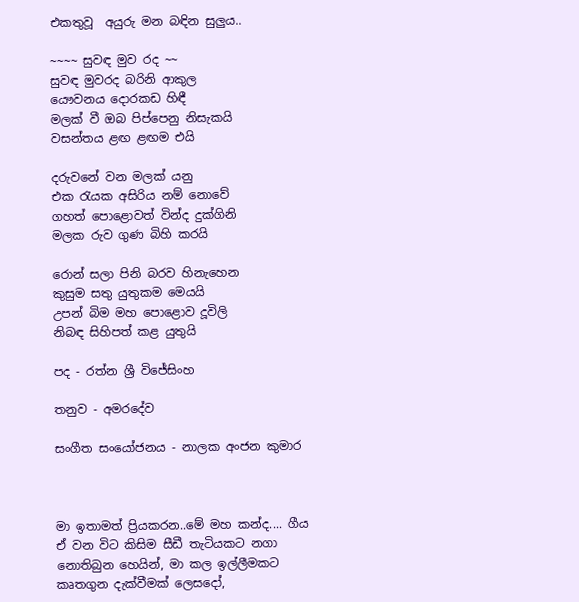එකතුවූ  අයුරු මන බඳින සුලුය..

~~~~ සුවඳ මුව රද ~~
සුවඳ මුවරද බරිනි ආකුල
යෞවනය දොරකඩ හිඳී
මලක් වී ඔබ පිප්පෙනු නිසැකයි
වසන්තය ළඟ ළඟම එයි

දරුවනේ වන මලක් යනු
එක රැයක අසිරිය නම් නොවේ
ගහත් පොළොවත් වින්ද දුක්ගිනි
මලක රුව ගුණ බිහි කර‍යි

රොන් සලා පිනි බරව හිනැහෙන
කුසුම සතු යුතුකම මෙයයි
උපන් බිම මහ පොළොව දූවිලි
නිබඳ සිහිපත් කළ යුතුයි

පද - රත්න ශ්‍රී විජේසිංහ

තනුව - අමරදේව

සංගීත සංයෝජනය - නාලක අංජන කුමාර



මා ඉතාමත් ප්‍රියකරන..මේ මහ කන්ද.... ගීය ඒ වන විට කිසිම සීඩී තැටියකට නගා නොතිබුන හෙයින්, මා කල ඉල්ලීමකට කෘතගුන දැක්වීමක් ලෙසදෝ,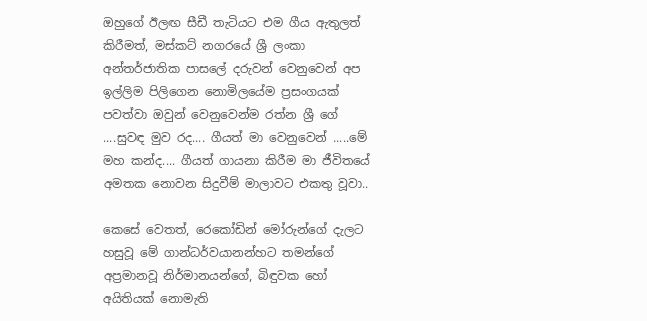ඔහුගේ ඊලඟ සීඩී තැටියට එම ගීය ඇතුලත් කිරීමත්, මස්කට් නගරයේ ශ්‍රී ලංකා අන්තර්ජාතික පාසලේ දරුවන් වෙනුවෙන් අප ඉල්ලිම පිලිගෙන නොමිලයේම ප්‍රසංගයක් පවත්වා ඔවුන් වෙනුවෙන්ම රත්න ශ්‍රී ගේ ....සුවඳ මුව රද.... ගීයත් මා වෙනුවෙන් .....මේ මහ කන්ද.... ගීයත් ගායනා කිරීම මා ජීවිතයේ අමතක නොවන සිදුවීම් මාලාවට එකතු වූවා..

කෙසේ වෙතත්, රෙකෝඩින් මෝරුන්ගේ දැලට හසුවූ මේ ගාන්ධර්වයානන්හට තමන්ගේ අප්‍රමානවූ නිර්මානයන්ගේ, බිඳුවක හෝ අයිතියක් නොමැති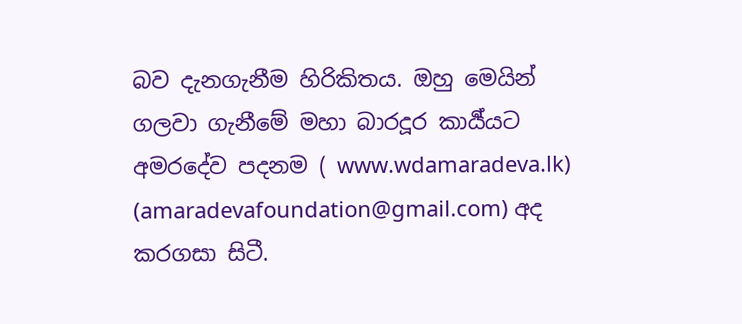බව දැනගැනීම හිරිකිතය. ඔහු මෙයින් ගලවා ගැනීමේ මහා බාරදූර කාර්‍ය්යට අමරදේව පදනම ( www.wdamaradeva.lk)  (amaradevafoundation@gmail.com) අද කරගසා සිටී.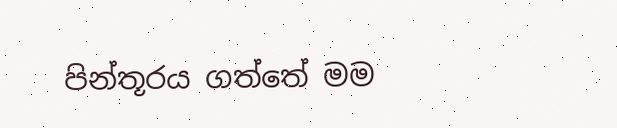පින්තූරය ගත්තේ මම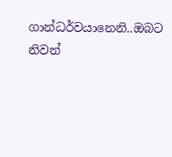ගාන්ධර්වයානෙනි..ඔබට නිවන්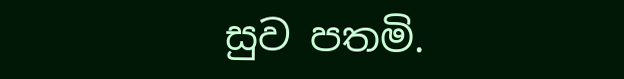සුව පතමි.